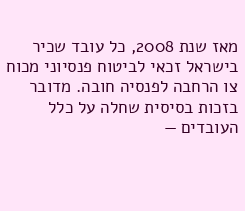מאז שנת 2008, כל עובד שכיר בישראל זכאי לביטוח פנסיוני מכוח צו הרחבה לפנסיה חובה. מדובר בזכות בסיסית שחלה על כלל העובדים —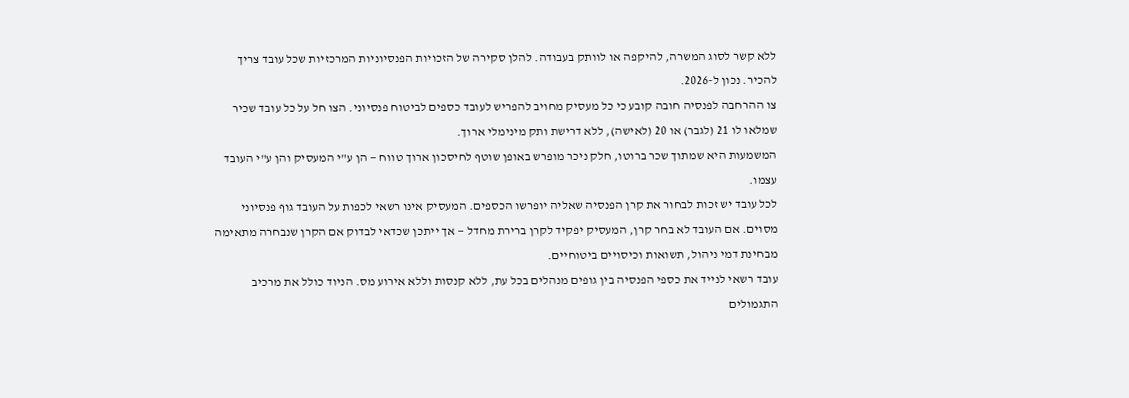ללא קשר לסוג המשרה, להיקפה או לוותק בעבודה. להלן סקירה של הזכויות הפנסיוניות המרכזיות שכל עובד צריך להכיר. נכון ל-2026.
צו ההרחבה לפנסיה חובה קובע כי כל מעסיק מחויב להפריש לעובד כספים לביטוח פנסיוני. הצו חל על כל עובד שכיר שמלאו לו 21 (לגבר) או 20 (לאישה), ללא דרישת ותק מינימלי ארוך.
המשמעות היא שמתוך שכר ברוטו, חלק ניכר מופרש באופן שוטף לחיסכון ארוך טווח — הן ע"י המעסיק והן ע"י העובד עצמו.
לכל עובד יש זכות לבחור את קרן הפנסיה שאליה יופרשו הכספים. המעסיק אינו רשאי לכפות על העובד גוף פנסיוני מסוים. אם העובד לא בחר קרן, המעסיק יפקיד לקרן ברירת מחדל — אך ייתכן שכדאי לבדוק אם הקרן שנבחרה מתאימה מבחינת דמי ניהול, תשואות וכיסויים ביטוחיים.
עובד רשאי לנייד את כספי הפנסיה בין גופים מנהלים בכל עת, ללא קנסות וללא אירוע מס. הניוד כולל את מרכיב התגמולים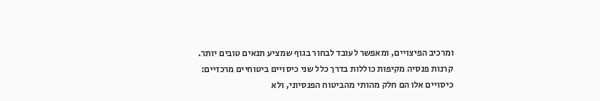ומרכיב הפיצויים, ומאפשר לעובד לבחור בגוף שמציע תנאים טובים יותר.
קרנות פנסיה מקיפות כוללות בדרך כלל שני כיסויים ביטוחיים מרכזיים:
כיסויים אלו הם חלק מהותי מהביטוח הפנסיוני, ולא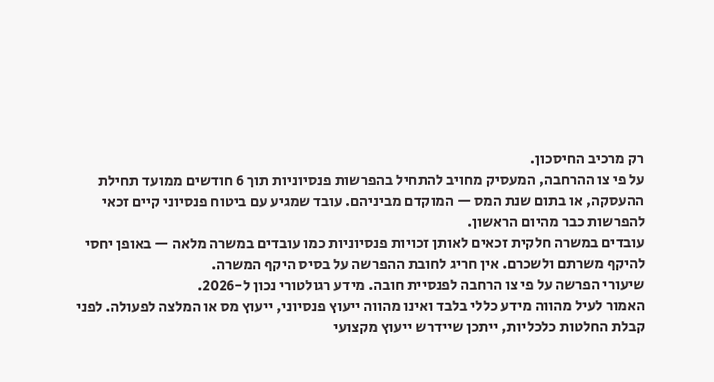רק מרכיב החיסכון.
על פי צו ההרחבה, המעסיק מחויב להתחיל בהפרשות פנסיוניות תוך 6 חודשים ממועד תחילת ההעסקה, או בתום שנת המס — המוקדם מביניהם. עובד שמגיע עם ביטוח פנסיוני קיים זכאי להפרשות כבר מהיום הראשון.
עובדים במשרה חלקית זכאים לאותן זכויות פנסיוניות כמו עובדים במשרה מלאה — באופן יחסי להיקף משרתם ולשכרם. אין חריג לחובת ההפרשה על בסיס היקף המשרה.
שיעורי הפרשה על פי צו הרחבה לפנסיית חובה. מידע רגולטורי נכון ל-2026.
האמור לעיל מהווה מידע כללי בלבד ואינו מהווה ייעוץ פנסיוני, ייעוץ מס או המלצה לפעולה. לפני קבלת החלטות כלכליות, ייתכן שיידרש ייעוץ מקצועי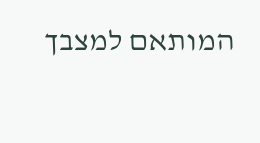המותאם למצבך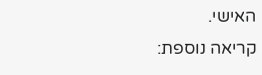האישי.
קריאה נוספת: